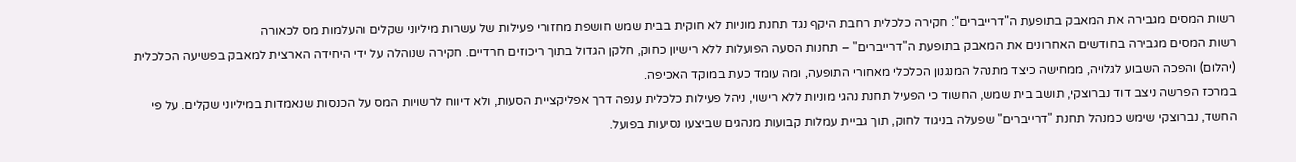רשות המסים מגבירה את המאבק בתופעת ה"דרייברים": חקירה כלכלית רחבת היקף נגד תחנת מוניות לא חוקית בבית שמש חושפת מחזורי פעילות של עשרות מיליוני שקלים והעלמות מס לכאורה
רשות המסים מגבירה בחודשים האחרונים את המאבק בתופעת ה"דרייברים" – תחנות הסעה הפועלות ללא רישיון כחוק, חלקן הגדול בתוך ריכוזים חרדיים. חקירה שנוהלה על ידי היחידה הארצית למאבק בפשיעה הכלכלית (יהלום) והפכה השבוע לגלויה, ממחישה כיצד מתנהל המנגנון הכלכלי מאחורי התופעה, ומה עומד כעת במוקד האכיפה.
במרכז הפרשה ניצב דוד נברוצקי, תושב בית שמש, החשוד כי הפעיל תחנת נהגי מוניות ללא רישוי, ניהל פעילות כלכלית ענפה דרך אפליקציית הסעות, ולא דיווח לרשויות המס על הכנסות שנאמדות במיליוני שקלים. על פי החשד, נברוצקי שימש כמנהל תחנת "דרייברים" שפעלה בניגוד לחוק, תוך גביית עמלות קבועות מנהגים שביצעו נסיעות בפועל.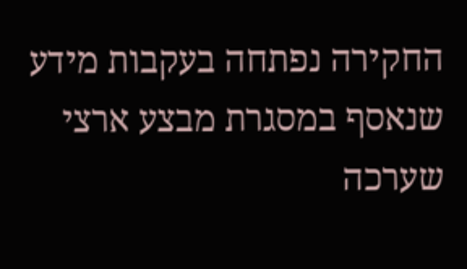החקירה נפתחה בעקבות מידע שנאסף במסגרת מבצע ארצי שערכה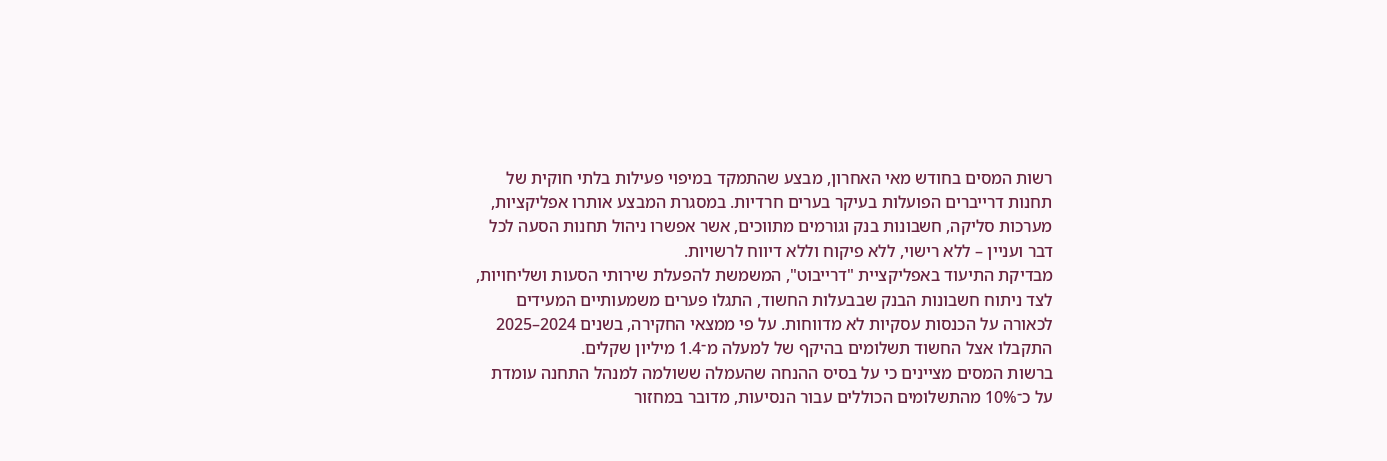רשות המסים בחודש מאי האחרון, מבצע שהתמקד במיפוי פעילות בלתי חוקית של תחנות דרייברים הפועלות בעיקר בערים חרדיות. במסגרת המבצע אותרו אפליקציות, מערכות סליקה, חשבונות בנק וגורמים מתווכים, אשר אפשרו ניהול תחנות הסעה לכל דבר ועניין – ללא רישוי, ללא פיקוח וללא דיווח לרשויות.
מבדיקת התיעוד באפליקציית "דרייבוט", המשמשת להפעלת שירותי הסעות ושליחויות, לצד ניתוח חשבונות הבנק שבבעלות החשוד, התגלו פערים משמעותיים המעידים לכאורה על הכנסות עסקיות לא מדווחות. על פי ממצאי החקירה, בשנים 2024–2025 התקבלו אצל החשוד תשלומים בהיקף של למעלה מ־1.4 מיליון שקלים.
ברשות המסים מציינים כי על בסיס ההנחה שהעמלה ששולמה למנהל התחנה עומדת על כ־10% מהתשלומים הכוללים עבור הנסיעות, מדובר במחזור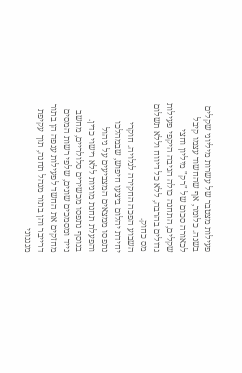פעילות מצטבר של עשרות מיליוני שקלים בשנה. כלומר, אף שהחשוד עצמו קיבל לכאורה סכום של "רק" מיליון וחצי שקלים, התחנה כולה הניבה היקפי פעילות גדולים בהרבה, ללא כל דיווח וללא תשלום מס כחוק.
השבוע הפכה החקירה לגלויה. חוקרי יחידת יהלום ביצעו חיפוש, שבמהלכו נתפסו ממצאים המצביעים על ניהול והפעלת תחנת מוניות ללא רישוי כדין. בנוסף נתפסו מכשירים סלולריים, מחשב נייד ומסמכים שונים, שלפי רשות המסים מחזקים את החשד לפעילות ענפה הן בתור דרייבר והן בתור מנהל תחנה, תוך עקיפת מנגנוני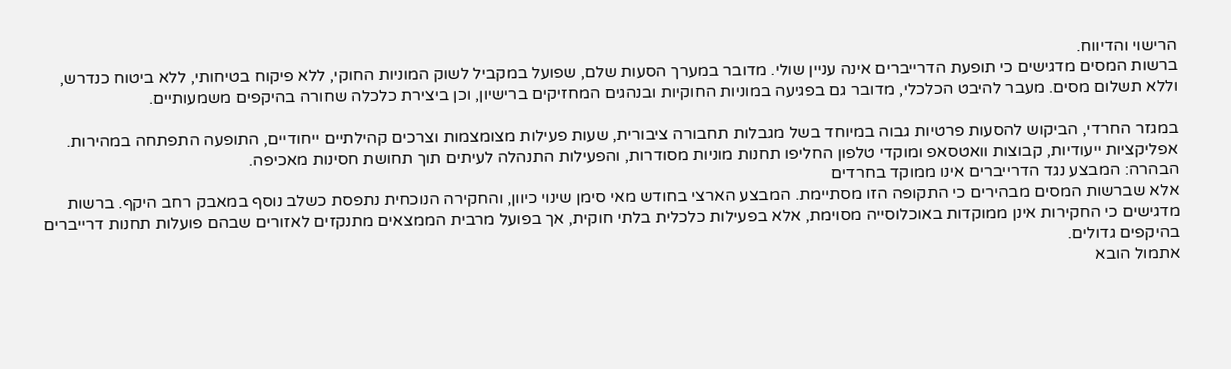הרישוי והדיווח.
ברשות המסים מדגישים כי תופעת הדרייברים אינה עניין שולי. מדובר במערך הסעות שלם, שפועל במקביל לשוק המוניות החוקי, ללא פיקוח בטיחותי, ללא ביטוח כנדרש, וללא תשלום מסים. מעבר להיבט הכלכלי, מדובר גם בפגיעה במוניות החוקיות ובנהגים המחזיקים ברישיון, וכן ביצירת כלכלה שחורה בהיקפים משמעותיים.

במגזר החרדי, הביקוש להסעות פרטיות גבוה במיוחד בשל מגבלות תחבורה ציבורית, שעות פעילות מצומצמות וצרכים קהילתיים ייחודיים, התופעה התפתחה במהירות. אפליקציות ייעודיות, קבוצות וואטסאפ ומוקדי טלפון החליפו תחנות מוניות מסודרות, והפעילות התנהלה לעיתים תוך תחושת חסינות מאכיפה.
הבהרה: המבצע נגד הדרייברים אינו ממוקד בחרדים
אלא שברשות המסים מבהירים כי התקופה הזו מסתיימת. המבצע הארצי בחודש מאי סימן שינוי כיוון, והחקירה הנוכחית נתפסת כשלב נוסף במאבק רחב היקף. ברשות מדגישים כי החקירות אינן ממוקדות באוכלוסייה מסוימת, אלא בפעילות כלכלית בלתי חוקית, אך בפועל מרבית הממצאים מתנקזים לאזורים שבהם פועלות תחנות דרייברים בהיקפים גדולים.
אתמול הובא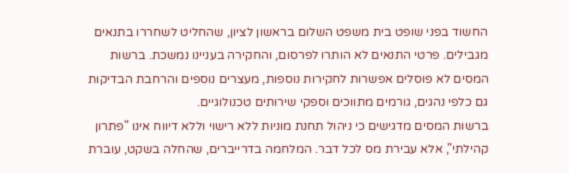החשוד בפני שופט בית משפט השלום בראשון לציון, שהחליט לשחררו בתנאים מגבילים. פרטי התנאים לא הותרו לפרסום, והחקירה בעניינו נמשכת. ברשות המסים לא פוסלים אפשרות לחקירות נוספות, מעצרים נוספים והרחבת הבדיקות גם כלפי נהגים, גורמים מתווכים וספקי שירותים טכנולוגיים.
ברשות המסים מדגישים כי ניהול תחנת מוניות ללא רישוי וללא דיווח אינו "פתרון קהילתי", אלא עבירת מס לכל דבר. המלחמה בדרייברים, שהחלה בשקט, עוברת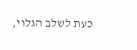כעת לשלב הגלוי,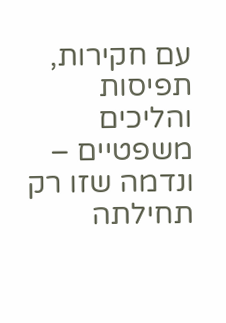עם חקירות, תפיסות והליכים משפטיים – ונדמה שזו רק תחילתה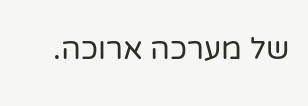של מערכה ארוכה.